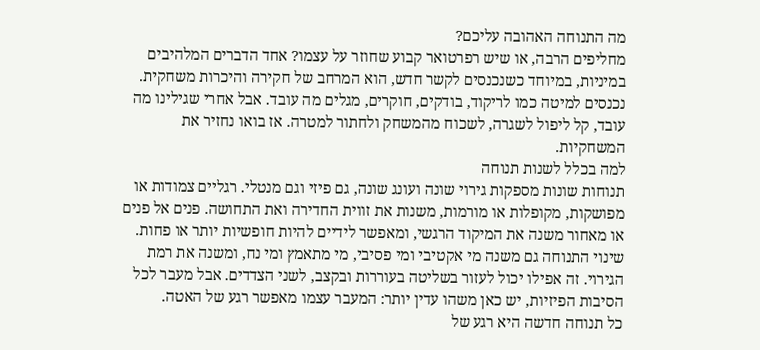מה התנוחה האהובה עליכם?
מחליפים הרבה, או שיש רפרטואר קבוע שחוזר על עצמו? אחד הדברים המלהיבים במיניות, במיוחד כשנכנסים לקשר חדש, הוא המרחב של חקירה והיכרות משחקית. נכנסים למיטה כמו לריקוד, בודקים, חוקרים, מגלים מה עובד. אבל אחרי שגילינו מה עובד, קל ליפול לשגרה, לשכוח מהמשחק ולחתור למטרה. אז בואו נחזיר את המשחקיות.
למה בכלל לשנות תנוחה
תנוחות שונות מספקות גירוי שונה ועונג שונה, גם פיזי וגם מנטלי. רגליים צמודות או מפושקות, מקופלות או מורמות, משנות את זווית החדירה ואת התחושה. פנים אל פנים או מאחור משנה את המיקוד הרגשי, ומאפשר לידיים להיות חופשיות יותר או פחות.
שינוי התנוחה גם משנה מי אקטיבי ומי פסיבי, מי מתאמץ ומי נח, ומשנה את רמת הגירוי. זה אפילו יכול לעזור בשליטה בעוררות ובקצב, לשני הצדדים. אבל מעבר לכל הסיבות הפיזיות, יש כאן משהו עדין יותר: המעבר עצמו מאפשר רגע של האטה.
כל תנוחה חדשה היא רגע של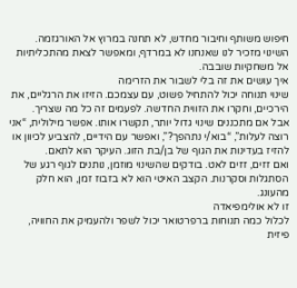חיפוש משותף וחיבור מחדש, לא תחנה במרוץ אל האורגזמה.
השינוי מזכיר לנו שאנחנו לא במרדף, ומאפשר לצאת מהתכליתיות אל משחקיות שובבה.
איך עושים את זה בלי לשבור את הזרימה
שינוי תנוחה יכול להתחיל פשוט, עם עצמכם. הזיזו את הרגליים, את הירכיים, וחקרו את הזווית החדשה. לפעמים זה כל מה שצריך.
אבל אם מתכננים שינוי גדול יותר, תקשרו אותו. אפשר מילולית, “אני רוצה לעלות”, “בוא/י נתהפך?”, ואפשר עם הידיים, להצביע לכיוון או להזיז בעדינות את הגוף של בן/בת הזוג. העיקר הוא לתאם.
ואם זזים, זזים לאט. בודקים שהשינוי מוזמן, נותנים לגוף רגע של הסתגלות וסקרנות. הקצב האיטי הוא לא בזבוז זמן, הוא חלק מהעונג.
זו לא אולימפיאדה
לכלול כמה תנוחות ברפרטואר יכול לשפר ולהעמיק את החוויה, פיזית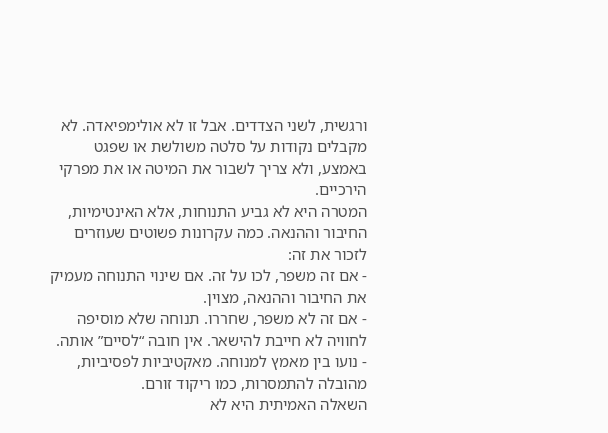ורגשית, לשני הצדדים. אבל זו לא אולימפיאדה. לא מקבלים נקודות על סלטה משולשת או שפגט באמצע, ולא צריך לשבור את המיטה או את מפרקי הירכיים.
המטרה היא לא גביע התנוחות, אלא האינטימיות, החיבור וההנאה. כמה עקרונות פשוטים שעוזרים לזכור את זה:
- אם זה משפר, לכו על זה. אם שינוי התנוחה מעמיק את החיבור וההנאה, מצוין.
- אם זה לא משפר, שחררו. תנוחה שלא מוסיפה לחוויה לא חייבת להישאר. אין חובה “לסיים” אותה.
- נועו בין מאמץ למנוחה. מאקטיביות לפסיביות, מהובלה להתמסרות, כמו ריקוד זורם.
השאלה האמיתית היא לא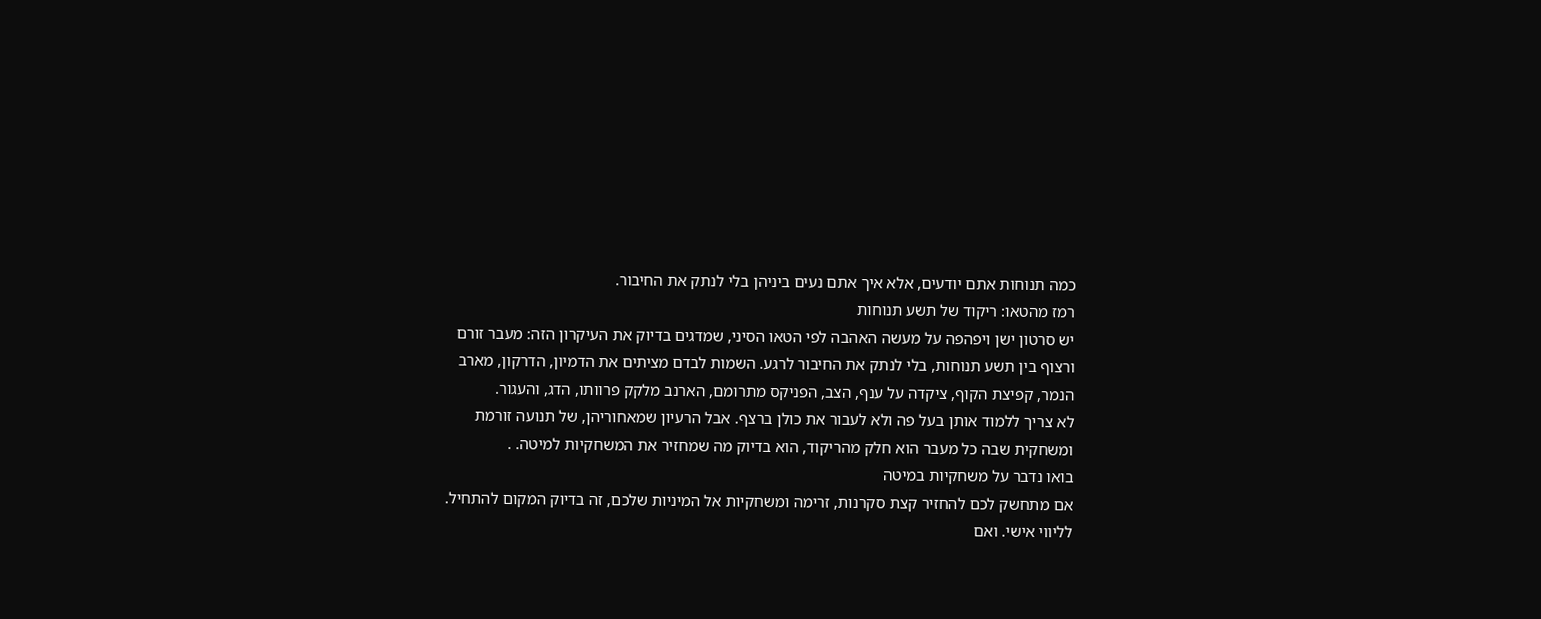כמה תנוחות אתם יודעים, אלא איך אתם נעים ביניהן בלי לנתק את החיבור.
רמז מהטאו: ריקוד של תשע תנוחות
יש סרטון ישן ויפהפה על מעשה האהבה לפי הטאו הסיני, שמדגים בדיוק את העיקרון הזה: מעבר זורם ורצוף בין תשע תנוחות, בלי לנתק את החיבור לרגע. השמות לבדם מציתים את הדמיון, הדרקון, מארב הנמר, קפיצת הקוף, ציקדה על ענף, הצב, הפניקס מתרומם, הארנב מלקק פרוותו, הדג, והעגור.
לא צריך ללמוד אותן בעל פה ולא לעבור את כולן ברצף. אבל הרעיון שמאחוריהן, של תנועה זורמת ומשחקית שבה כל מעבר הוא חלק מהריקוד, הוא בדיוק מה שמחזיר את המשחקיות למיטה. .
בואו נדבר על משחקיות במיטה
אם מתחשק לכם להחזיר קצת סקרנות, זרימה ומשחקיות אל המיניות שלכם, זה בדיוק המקום להתחיל. לליווי אישי. ואם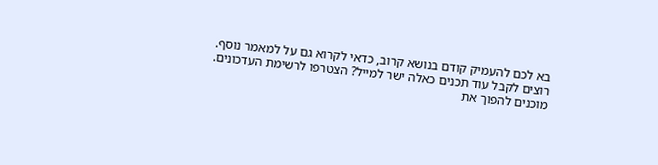בא לכם להעמיק קודם בנושא קרוב, כדאי לקרוא גם על למאמר נוסף.
רוצים לקבל עוד תכנים כאלה ישר למייל? הצטרפו לרשימת העדכונים.
מוכנים להפוך את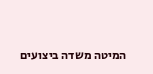המיטה משדה ביצועים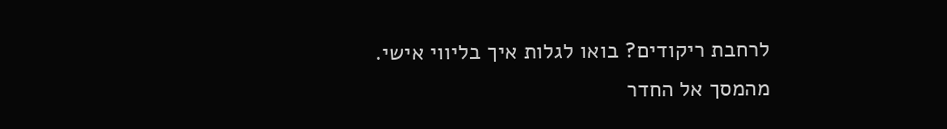לרחבת ריקודים? בואו לגלות איך בליווי אישי.
מהמסך אל החדר